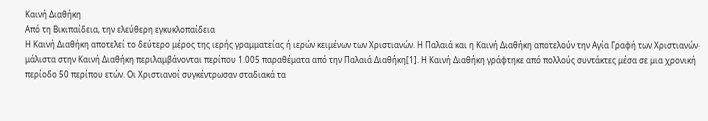Καινή Διαθήκη
Από τη Βικιπαίδεια, την ελεύθερη εγκυκλοπαίδεια
Η Καινή Διαθήκη αποτελεί το δεύτερο μέρος της ιερής γραμματείας ή ιερών κειμένων των Χριστιανών. Η Παλαιά και η Καινή Διαθήκη αποτελούν την Αγία Γραφή των Χριστιανών· μάλιστα στην Καινή Διαθήκη περιλαμβάνονται περίπου 1.005 παραθέματα από την Παλαιά Διαθήκη[1]. Η Καινή Διαθήκη γράφτηκε από πολλούς συντάκτες μέσα σε μια χρονική περίοδο 50 περίπου ετών. Οι Χριστιανοί συγκέντρωσαν σταδιακά τα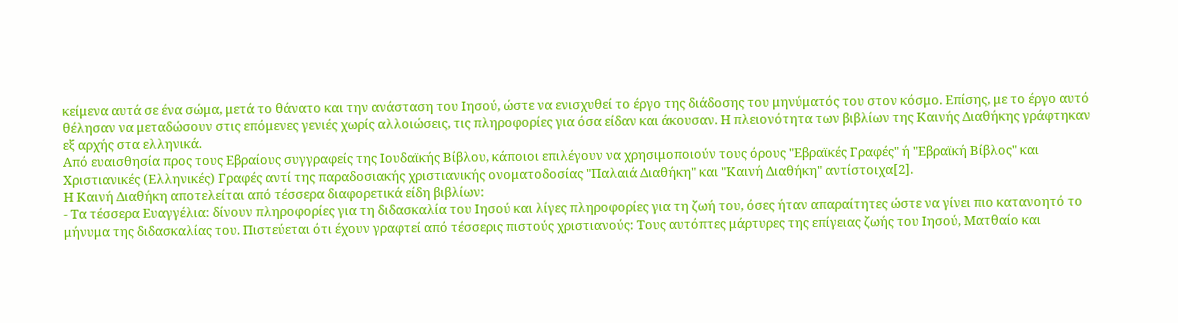κείμενα αυτά σε ένα σώμα, μετά το θάνατο και την ανάσταση του Ιησού, ώστε να ενισχυθεί το έργο της διάδοσης του μηνύματός του στον κόσμο. Επίσης, με το έργο αυτό θέλησαν να μεταδώσουν στις επόμενες γενιές χωρίς αλλοιώσεις, τις πληροφορίες για όσα είδαν και άκουσαν. Η πλειονότητα των βιβλίων της Καινής Διαθήκης γράφτηκαν εξ αρχής στα ελληνικά.
Από ευαισθησία προς τους Εβραίους συγγραφείς της Ιουδαϊκής Βίβλου, κάποιοι επιλέγουν να χρησιμοποιούν τους όρους "Εβραϊκές Γραφές" ή "Εβραϊκή Βίβλος" και Χριστιανικές (Ελληνικές) Γραφές αντί της παραδοσιακής χριστιανικής ονοματοδοσίας "Παλαιά Διαθήκη" και "Καινή Διαθήκη" αντίστοιχα[2].
Η Καινή Διαθήκη αποτελείται από τέσσερα διαφορετικά είδη βιβλίων:
- Τα τέσσερα Ευαγγέλια: δίνουν πληροφορίες για τη διδασκαλία του Ιησού και λίγες πληροφορίες για τη ζωή του, όσες ήταν απαραίτητες ώστε να γίνει πιο κατανοητό το μήνυμα της διδασκαλίας του. Πιστεύεται ότι έχουν γραφτεί από τέσσερις πιστούς χριστιανούς: Τους αυτόπτες μάρτυρες της επίγειας ζωής του Ιησού, Ματθαίο και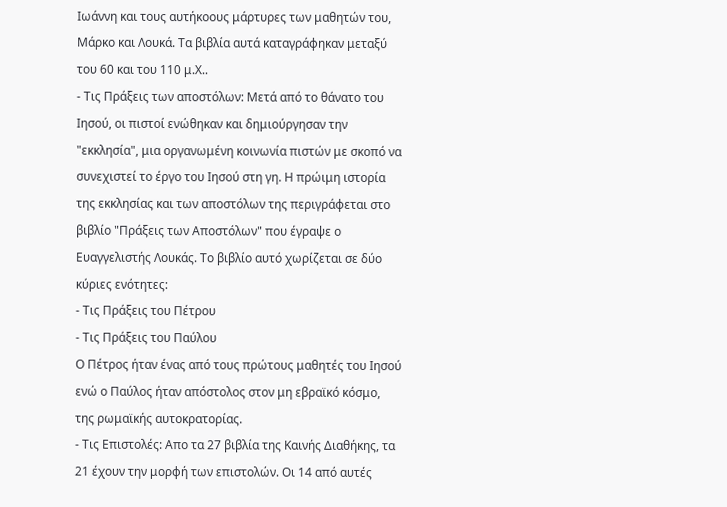Ιωάννη και τους αυτήκοους μάρτυρες των μαθητών του, Μάρκο και Λουκά. Τα βιβλία αυτά καταγράφηκαν μεταξύ του 60 και του 110 μ.Χ..
- Τις Πράξεις των αποστόλων: Μετά από το θάνατο του Ιησού, οι πιστοί ενώθηκαν και δημιούργησαν την "εκκλησία", μια οργανωμένη κοινωνία πιστών με σκοπό να συνεχιστεί το έργο του Ιησού στη γη. Η πρώιμη ιστορία της εκκλησίας και των αποστόλων της περιγράφεται στο βιβλίο "Πράξεις των Αποστόλων" που έγραψε ο Ευαγγελιστής Λουκάς. Το βιβλίο αυτό χωρίζεται σε δύο κύριες ενότητες:
- Τις Πράξεις του Πέτρου
- Τις Πράξεις του Παύλου
Ο Πέτρος ήταν ένας από τους πρώτους μαθητές του Ιησού ενώ ο Παύλος ήταν απόστολος στον μη εβραϊκό κόσμο, της ρωμαϊκής αυτοκρατορίας.
- Τις Επιστολές: Απο τα 27 βιβλία της Καινής Διαθήκης, τα 21 έχουν την μορφή των επιστολών. Οι 14 από αυτές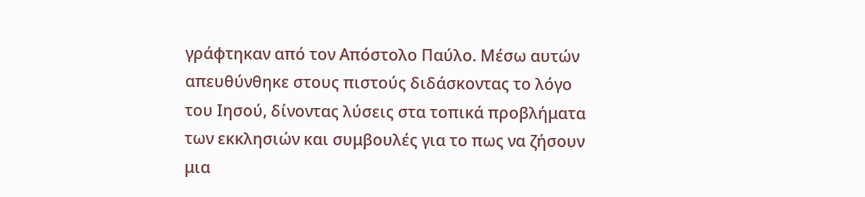γράφτηκαν από τον Απόστολο Παύλο. Μέσω αυτών απευθύνθηκε στους πιστούς διδάσκοντας το λόγο του Ιησού, δίνοντας λύσεις στα τοπικά προβλήματα των εκκλησιών και συμβουλές για το πως να ζήσουν μια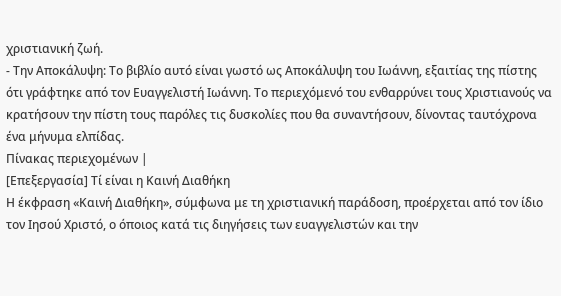χριστιανική ζωή.
- Την Αποκάλυψη: Το βιβλίο αυτό είναι γωστό ως Αποκάλυψη του Ιωάννη, εξαιτίας της πίστης ότι γράφτηκε από τον Ευαγγελιστή Ιωάννη. Το περιεχόμενό του ενθαρρύνει τους Χριστιανούς να κρατήσουν την πίστη τους παρόλες τις δυσκολίες που θα συναντήσουν, δίνοντας ταυτόχρονα ένα μήνυμα ελπίδας.
Πίνακας περιεχομένων |
[Επεξεργασία] Τί είναι η Καινή Διαθήκη
Η έκφραση «Καινή Διαθήκη», σύμφωνα με τη χριστιανική παράδοση, προέρχεται από τον ίδιο τον Ιησού Χριστό, ο όποιος κατά τις διηγήσεις των ευαγγελιστών και την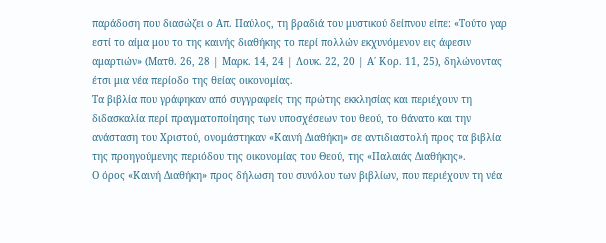παράδοση που διασώζει ο Απ. Παύλος, τη βραδιά του μυστικού δείπνου είπε: «Τούτο γαρ εστί το αίμα μου το της καινής διαθήκης το περί πολλών εκχυνόμενον εις άφεσιν αμαρτιών» (Ματθ. 26, 28 | Μαρκ. 14, 24 | Λουκ. 22, 20 | Α΄ Κορ. 11, 25), δηλώνοντας έτσι μια νέα περίοδο της θείας οικονομίας.
Τα βιβλία που γράφηκαν από συγγραφείς της πρώτης εκκλησίας και περιέχουν τη διδασκαλία περί πραγματοποίησης των υποσχέσεων του θεού, το θάνατο και την ανάσταση του Χριστού, ονομάστηκαν «Καινή Διαθήκη» σε αντιδιαστολή προς τα βιβλία της προηγούμενης περιόδου της οικονομίας του Θεού, της «Παλαιάς Διαθήκης».
Ο όρος «Καινή Διαθήκη» προς δήλωση του συνόλου των βιβλίων, που περιέχουν τη νέα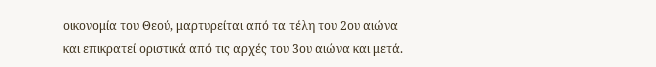οικονομία του Θεού, μαρτυρείται από τα τέλη του 2ου αιώνα και επικρατεί οριστικά από τις αρχές του 3ου αιώνα και μετά.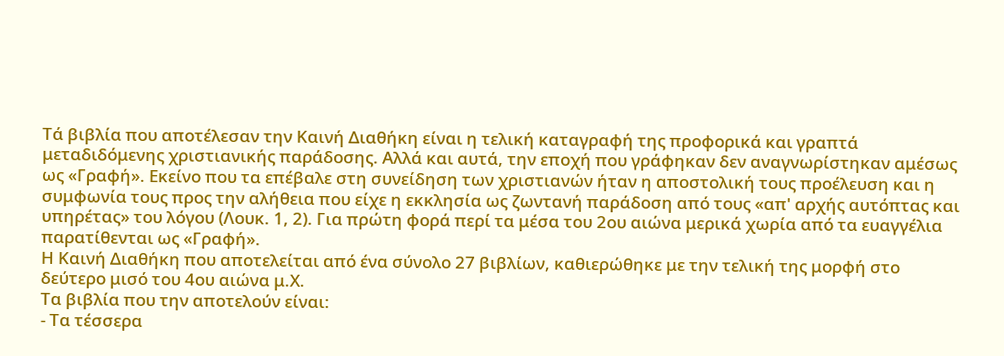Τά βιβλία που αποτέλεσαν την Καινή Διαθήκη είναι η τελική καταγραφή της προφορικά και γραπτά μεταδιδόμενης χριστιανικής παράδοσης. Αλλά και αυτά, την εποχή που γράφηκαν δεν αναγνωρίστηκαν αμέσως ως «Γραφή». Εκείνο που τα επέβαλε στη συνείδηση των χριστιανών ήταν η αποστολική τους προέλευση και η συμφωνία τους προς την αλήθεια που είχε η εκκλησία ως ζωντανή παράδοση από τους «απ' αρχής αυτόπτας και υπηρέτας» του λόγου (Λουκ. 1, 2). Για πρώτη φορά περί τα μέσα του 2ου αιώνα μερικά χωρία από τα ευαγγέλια παρατίθενται ως «Γραφή».
Η Καινή Διαθήκη που αποτελείται από ένα σύνολο 27 βιβλίων, καθιερώθηκε με την τελική της μορφή στο δεύτερο μισό του 4ου αιώνα μ.Χ.
Τα βιβλία που την αποτελούν είναι:
- Τα τέσσερα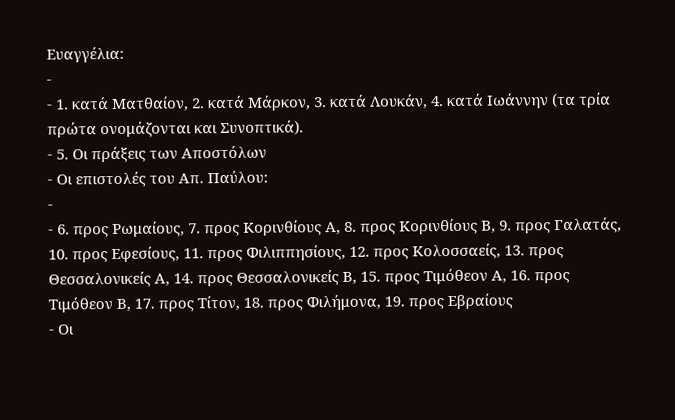Ευαγγέλια:
-
- 1. κατά Ματθαίον, 2. κατά Μάρκον, 3. κατά Λουκάν, 4. κατά Ιωάννην (τα τρία πρώτα ονομάζονται και Συνοπτικά).
- 5. Οι πράξεις των Αποστόλων
- Οι επιστολές του Απ. Παύλου:
-
- 6. προς Ρωμαίους, 7. προς Κορινθίους Α, 8. προς Κορινθίους Β, 9. προς Γαλατάς, 10. προς Εφεσίους, 11. προς Φιλιππησίους, 12. προς Κολοσσαείς, 13. προς Θεσσαλονικείς Α, 14. προς Θεσσαλονικείς Β, 15. προς Τιμόθεον Α, 16. προς Τιμόθεον Β, 17. προς Τίτον, 18. προς Φιλήμονα, 19. προς Εβραίους
- Οι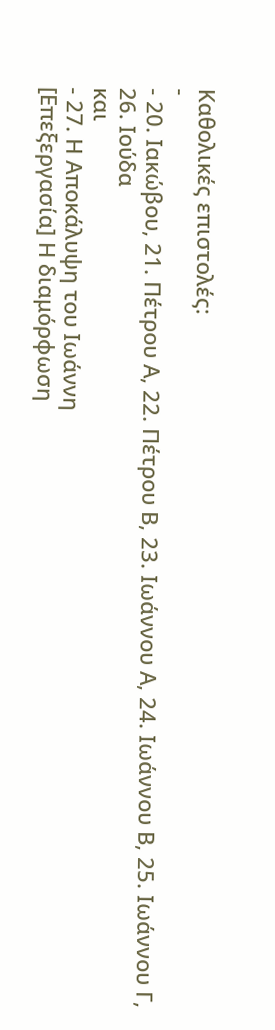Καθολικές επιστολές:
-
- 20. Ιακώβου, 21. Πέτρου Α, 22. Πέτρου Β, 23. Ιωάννου Α, 24. Ιωάννου Β, 25. Ιωάννου Γ, 26. Ιούδα
και
- 27. Η Αποκάλυψη του Ιωάννη
[Επεξεργασία] Η διαμόρφωση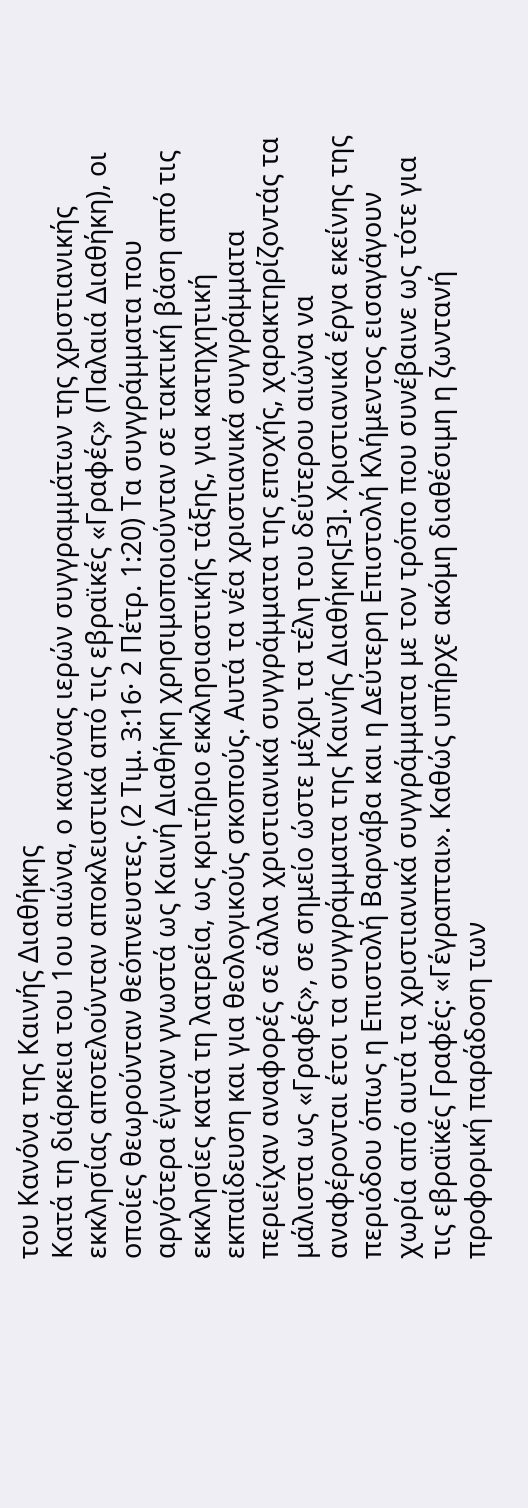του Κανόνα της Καινής Διαθήκης
Κατά τη διάρκεια του 1ου αιώνα, ο κανόνας ιερών συγγραμμάτων της χριστιανικής εκκλησίας αποτελούνταν αποκλειστικά από τις εβραϊκές «Γραφές» (Παλαιά Διαθήκη), οι οποίες θεωρούνταν θεόπνευστες. (2 Τιμ. 3:16· 2 Πέτρ. 1:20) Τα συγγράμματα που αργότερα έγιναν γνωστά ως Καινή Διαθήκη χρησιμοποιούνταν σε τακτική βάση από τις εκκλησίες κατά τη λατρεία, ως κριτήριο εκκλησιαστικής τάξης, για κατηχητική εκπαίδευση και για θεολογικούς σκοπούς. Αυτά τα νέα χριστιανικά συγγράμματα περιείχαν αναφορές σε άλλα χριστιανικά συγγράμματα της εποχής, χαρακτηρίζοντάς τα μάλιστα ως «Γραφές», σε σημείο ώστε μέχρι τα τέλη του δεύτερου αιώνα να αναφέρονται έτσι τα συγγράμματα της Καινής Διαθήκης[3]. Χριστιανικά έργα εκείνης της περιόδου όπως η Επιστολή Βαρνάβα και η Δεύτερη Επιστολή Κλήμεντος εισαγάγουν χωρία από αυτά τα χριστιανικά συγγράμματα με τον τρόπο που συνέβαινε ως τότε για τις εβραϊκές Γραφές: «Γέγραπται». Καθώς υπήρχε ακόμη διαθέσιμη η ζωντανή προφορική παράδοση των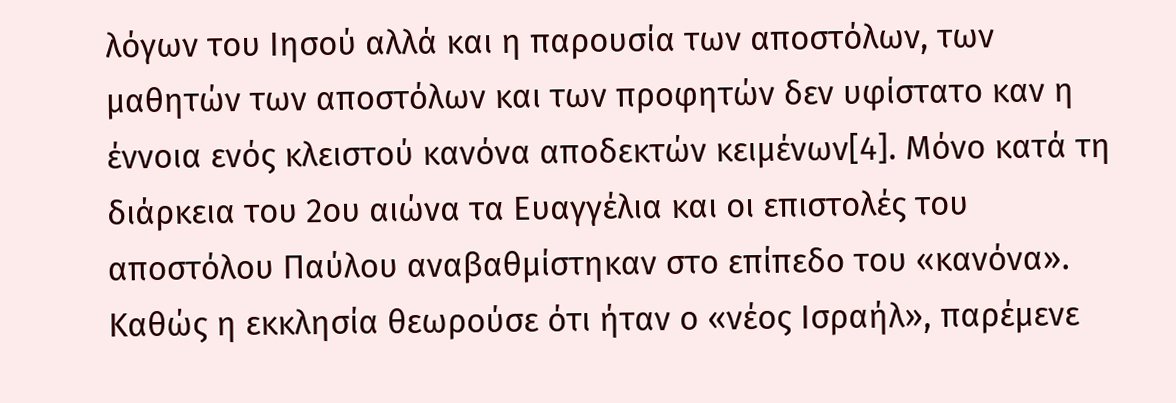λόγων του Ιησού αλλά και η παρουσία των αποστόλων, των μαθητών των αποστόλων και των προφητών δεν υφίστατο καν η έννοια ενός κλειστού κανόνα αποδεκτών κειμένων[4]. Μόνο κατά τη διάρκεια του 2ου αιώνα τα Ευαγγέλια και οι επιστολές του αποστόλου Παύλου αναβαθμίστηκαν στο επίπεδο του «κανόνα».
Καθώς η εκκλησία θεωρούσε ότι ήταν ο «νέος Ισραήλ», παρέμενε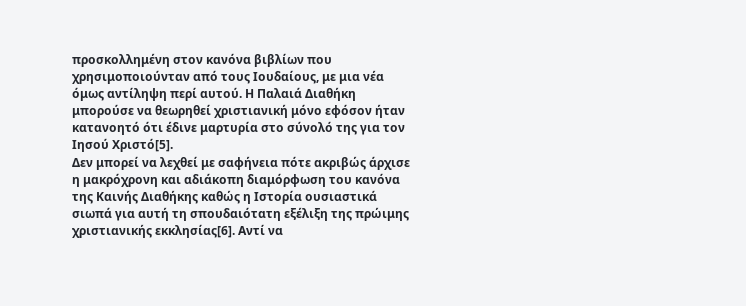προσκολλημένη στον κανόνα βιβλίων που χρησιμοποιούνταν από τους Ιουδαίους, με μια νέα όμως αντίληψη περί αυτού. Η Παλαιά Διαθήκη μπορούσε να θεωρηθεί χριστιανική μόνο εφόσον ήταν κατανοητό ότι έδινε μαρτυρία στο σύνολό της για τον Ιησού Χριστό[5].
Δεν μπορεί να λεχθεί με σαφήνεια πότε ακριβώς άρχισε η μακρόχρονη και αδιάκοπη διαμόρφωση του κανόνα της Καινής Διαθήκης καθώς η Iστορία ουσιαστικά σιωπά για αυτή τη σπουδαιότατη εξέλιξη της πρώιμης χριστιανικής εκκλησίας[6]. Αντί να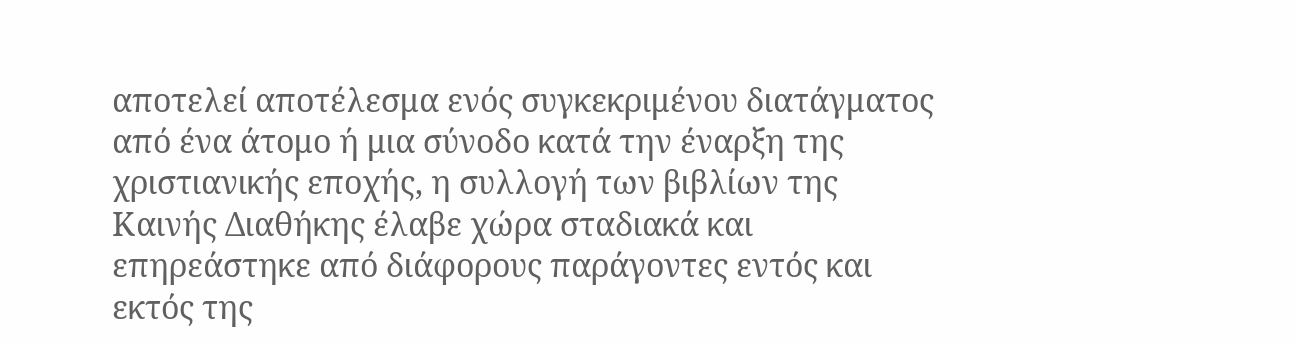αποτελεί αποτέλεσμα ενός συγκεκριμένου διατάγματος από ένα άτομο ή μια σύνοδο κατά την έναρξη της χριστιανικής εποχής, η συλλογή των βιβλίων της Καινής Διαθήκης έλαβε χώρα σταδιακά και επηρεάστηκε από διάφορους παράγοντες εντός και εκτός της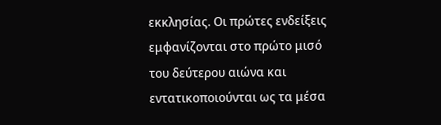εκκλησίας. Οι πρώτες ενδείξεις εμφανίζονται στο πρώτο μισό του δεύτερου αιώνα και εντατικοποιούνται ως τα μέσα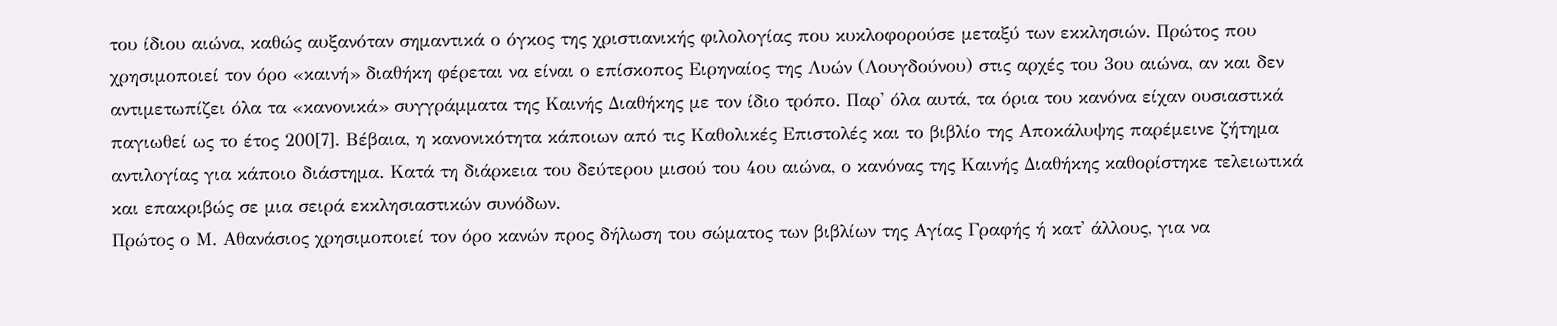του ίδιου αιώνα, καθώς αυξανόταν σημαντικά ο όγκος της χριστιανικής φιλολογίας που κυκλοφορούσε μεταξύ των εκκλησιών. Πρώτος που χρησιμοποιεί τον όρο «καινή» διαθήκη φέρεται να είναι ο επίσκοπος Ειρηναίος της Λυών (Λουγδούνου) στις αρχές του 3ου αιώνα, αν και δεν αντιμετωπίζει όλα τα «κανονικά» συγγράμματα της Καινής Διαθήκης με τον ίδιο τρόπο. Παρ' όλα αυτά, τα όρια του κανόνα είχαν ουσιαστικά παγιωθεί ως το έτος 200[7]. Βέβαια, η κανονικότητα κάποιων από τις Καθολικές Επιστολές και το βιβλίο της Αποκάλυψης παρέμεινε ζήτημα αντιλογίας για κάποιο διάστημα. Κατά τη διάρκεια του δεύτερου μισού του 4ου αιώνα, ο κανόνας της Καινής Διαθήκης καθορίστηκε τελειωτικά και επακριβώς σε μια σειρά εκκλησιαστικών συνόδων.
Πρώτος ο Μ. Αθανάσιος χρησιμοποιεί τον όρο κανών προς δήλωση του σώματος των βιβλίων της Αγίας Γραφής ή κατ' άλλους, για να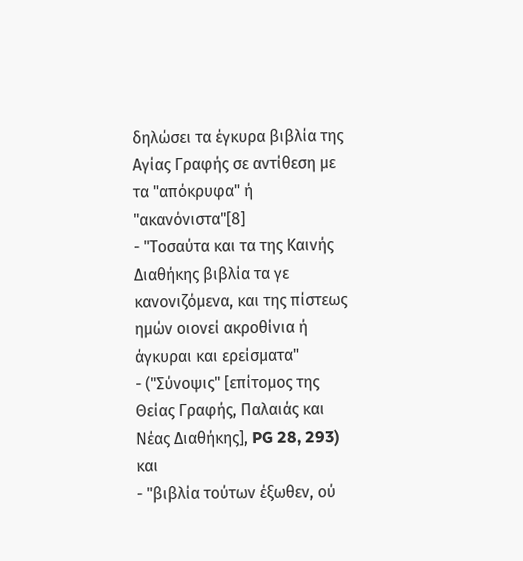δηλώσει τα έγκυρα βιβλία της Αγίας Γραφής σε αντίθεση με τα "απόκρυφα" ή "ακανόνιστα"[8]
- "Τοσαύτα και τα της Καινής Διαθήκης βιβλία τα γε κανονιζόμενα, και της πίστεως ημών οιονεί ακροθίνια ή άγκυραι και ερείσματα"
- ("Σύνοψις" [επίτομος της Θείας Γραφής, Παλαιάς και Νέας Διαθήκης], PG 28, 293)
και
- "βιβλία τούτων έξωθεν, ού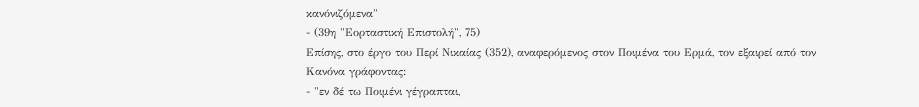κανόνιζόμενα"
- (39η "Εορταστική Επιστολή", 75)
Επίσης, στο έργο του Περί Νικαίας (352), αναφερόμενος στον Ποιμένα του Ερμά, τον εξαιρεί από τον Κανόνα γράφοντας:
- "εν δέ τω Ποιμένι γέγραπται,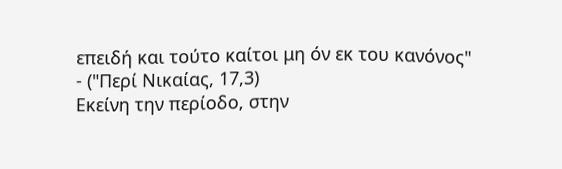επειδή και τούτο καίτοι μη όν εκ του κανόνος"
- ("Περί Νικαίας, 17,3)
Εκείνη την περίοδο, στην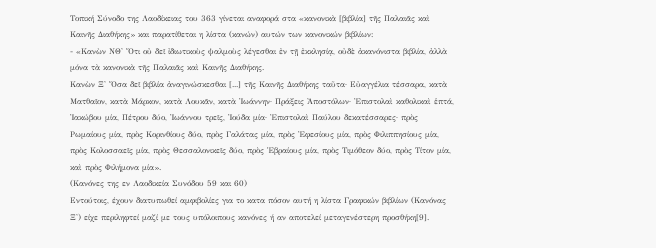Τοπική Σύνοδο της Λαοδίκειας του 363 γίνεται αναφορά στα «κανονικὰ [βιβλία] τῆς Παλαιᾶς καὶ Καινῆς Διαθήκης» και παρατίθεται η λίστα (κανών) αυτών των κανονικών βιβλίων:
- «Κανὼν ΝΘ' Ὅτι οὐ δεῖ ἰδιωτικοὺς ψαλμοὺς λέγεσθαι ἐν τῇ ἐκκλησίᾳ, οὐδὲ ἀκανόνιστα βιβλία, ἀλλὰ μόνα τὰ κανονικὰ τῆς Παλαιᾶς καὶ Καινῆς Διαθήκης.
Κανὼν Ξ' Ὅσα δεῖ βιβλία ἀναγινώσκεσθαι [...] τῆς Καινῆς Διαθήκης ταῦτα· Εὐαγγέλια τέσσαρα, κατὰ Ματθαῖον, κατὰ Μάρκον, κατὰ Λουκᾶν, κατὰ Ἰωάννην· Πράξεις Ἀποστόλων· Ἐπιστολαὶ καθολικαὶ ἑπτά, Ἰακώβου μία, Πέτρου δύο, Ἰωάννου τρεῖς, Ἰούδα μία· Ἐπιστολαὶ Παύλου δεκατέσσαρες· πρὸς Ρωμαίους μία, πρὸς Κορινθίους δύο, πρὸς Γαλάτας μία, πρὸς Ἐφεσίους μία, πρὸς Φιλιππησίους μία, πρὸς Κολοσσαεῖς μία, πρὸς Θεσσαλονικεῖς δύο, πρὸς Ἑβραίους μία, πρὸς Τιμόθεον δύο, πρὸς Τίτον μία, καὶ πρὸς Φιλήμονα μία».
(Κανόνες της εν Λαοδικεία Συνόδου 59 και 60)
Εντούτοις, έχουν διατυπωθεί αμφιβολίες για το κατα πόσον αυτή η λίστα Γραφικών βιβλίων (Κανόνας Ξ') είχε περιληφτεί μαζί με τους υπόλοιπους κανόνες ή αν αποτελεί μεταγενέστερη προσθήκη[9].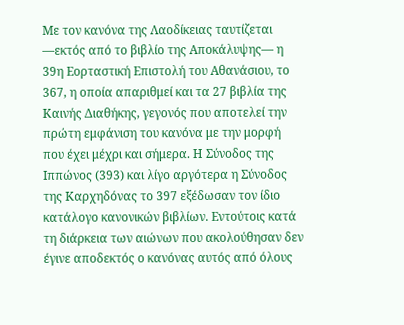Με τον κανόνα της Λαοδίκειας ταυτίζεται —εκτός από το βιβλίο της Αποκάλυψης— η 39η Εορταστική Επιστολή του Αθανάσιου, το 367, η οποία απαριθμεί και τα 27 βιβλία της Καινής Διαθήκης, γεγονός που αποτελεί την πρώτη εμφάνιση του κανόνα με την μορφή που έχει μέχρι και σήμερα. Η Σύνοδος της Ιππώνος (393) και λίγο αργότερα η Σύνοδος της Καρχηδόνας το 397 εξέδωσαν τον ίδιο κατάλογο κανονικών βιβλίων. Εντούτοις κατά τη διάρκεια των αιώνων που ακολούθησαν δεν έγινε αποδεκτός ο κανόνας αυτός από όλους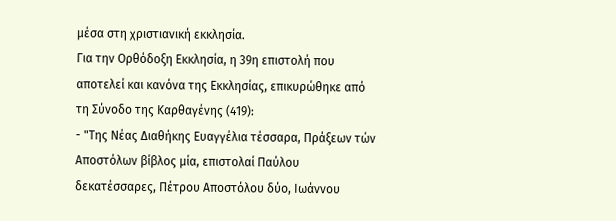μέσα στη χριστιανική εκκλησία.
Για την Ορθόδοξη Εκκλησία, η 39η επιστολή που αποτελεί και κανόνα της Εκκλησίας, επικυρώθηκε από τη Σύνοδο της Καρθαγένης (419):
- "Της Νέας Διαθήκης Ευαγγέλια τέσσαρα, Πράξεων τών Αποστόλων βίβλος μία, επιστολαί Παύλου δεκατέσσαρες, Πέτρου Αποστόλου δύο, Ιωάννου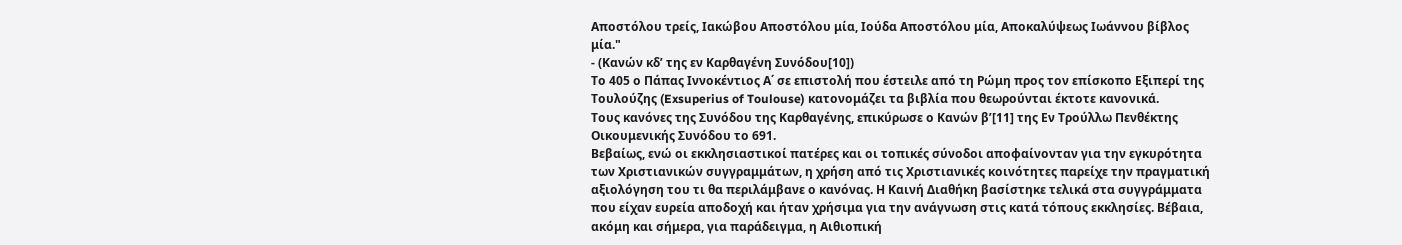Αποστόλου τρείς, Ιακώβου Αποστόλου μία, Ιούδα Αποστόλου μία, Αποκαλύψεως Ιωάννου βίβλος μία."
- (Κανών κδ’ της εν Καρθαγένη Συνόδου[10])
Το 405 ο Πάπας Ιννοκέντιος Α΄ σε επιστολή που έστειλε από τη Ρώμη προς τον επίσκοπο Εξιπερί της Τουλούζης (Exsuperius of Toulouse) κατονομάζει τα βιβλία που θεωρούνται έκτοτε κανονικά.
Τους κανόνες της Συνόδου της Καρθαγένης, επικύρωσε ο Κανών β’[11] της Εν Τρούλλω Πενθέκτης Οικουμενικής Συνόδου το 691.
Βεβαίως, ενώ οι εκκλησιαστικοί πατέρες και οι τοπικές σύνοδοι αποφαίνονταν για την εγκυρότητα των Χριστιανικών συγγραμμάτων, η χρήση από τις Χριστιανικές κοινότητες παρείχε την πραγματική αξιολόγηση του τι θα περιλάμβανε ο κανόνας. Η Καινή Διαθήκη βασίστηκε τελικά στα συγγράμματα που είχαν ευρεία αποδοχή και ήταν χρήσιμα για την ανάγνωση στις κατά τόπους εκκλησίες. Βέβαια, ακόμη και σήμερα, για παράδειγμα, η Αιθιοπική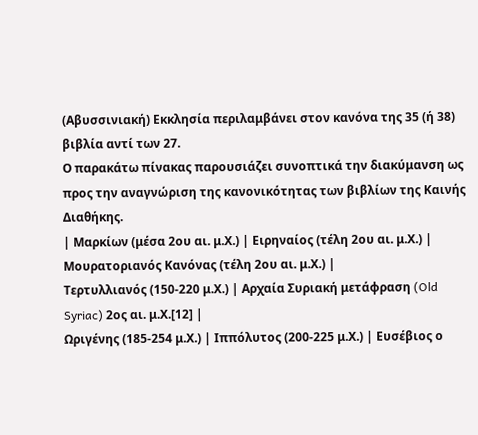(Αβυσσινιακή) Εκκλησία περιλαμβάνει στον κανόνα της 35 (ή 38) βιβλία αντί των 27.
Ο παρακάτω πίνακας παρουσιάζει συνοπτικά την διακύμανση ως προς την αναγνώριση της κανονικότητας των βιβλίων της Καινής Διαθήκης.
| Μαρκίων (μέσα 2ου αι. μ.Χ.) | Ειρηναίος (τέλη 2ου αι. μ.Χ.) | Μουρατοριανός Κανόνας (τέλη 2ου αι. μ.Χ.) |
Τερτυλλιανός (150-220 μ.Χ.) | Αρχαία Συριακή μετάφραση (Old Syriac) 2ος αι. μ.Χ.[12] |
Ωριγένης (185-254 μ.Χ.) | Ιππόλυτος (200-225 μ.Χ.) | Ευσέβιος ο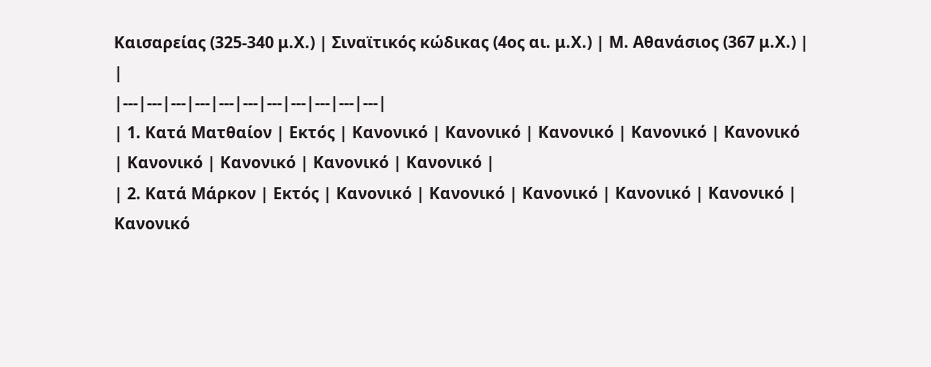Καισαρείας (325-340 μ.Χ.) | Σιναϊτικός κώδικας (4ος αι. μ.Χ.) | Μ. Αθανάσιος (367 μ.Χ.) | |
|---|---|---|---|---|---|---|---|---|---|---|
| 1. Κατά Ματθαίον | Εκτός | Κανονικό | Κανονικό | Κανονικό | Κανονικό | Κανονικό | Κανονικό | Κανονικό | Κανονικό | Κανονικό |
| 2. Κατά Μάρκον | Εκτός | Κανονικό | Κανονικό | Κανονικό | Κανονικό | Κανονικό | Κανονικό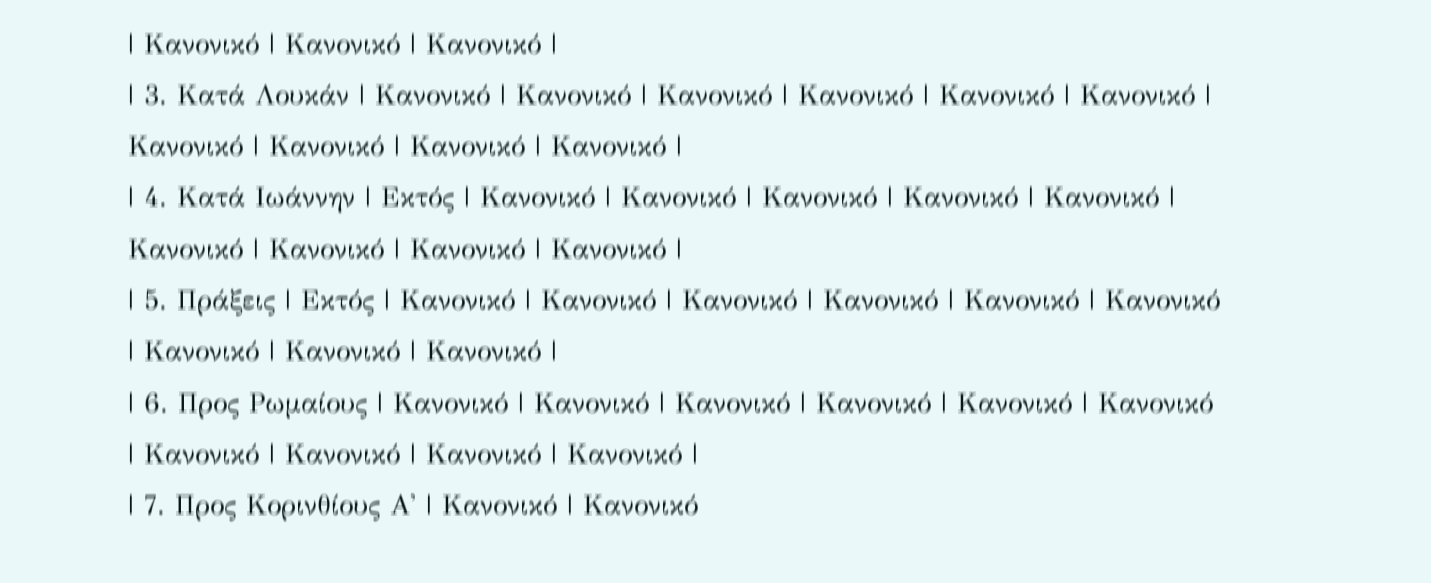| Κανονικό | Κανονικό | Κανονικό |
| 3. Κατά Λουκάν | Κανονικό | Κανονικό | Κανονικό | Κανονικό | Κανονικό | Κανονικό | Κανονικό | Κανονικό | Κανονικό | Κανονικό |
| 4. Κατά Ιωάννην | Εκτός | Κανονικό | Κανονικό | Κανονικό | Κανονικό | Κανονικό | Κανονικό | Κανονικό | Κανονικό | Κανονικό |
| 5. Πράξεις | Εκτός | Κανονικό | Κανονικό | Κανονικό | Κανονικό | Κανονικό | Κανονικό | Κανονικό | Κανονικό | Κανονικό |
| 6. Προς Ρωμαίους | Κανονικό | Κανονικό | Κανονικό | Κανονικό | Κανονικό | Κανονικό | Κανονικό | Κανονικό | Κανονικό | Κανονικό |
| 7. Προς Κορινθίους Α' | Κανονικό | Κανονικό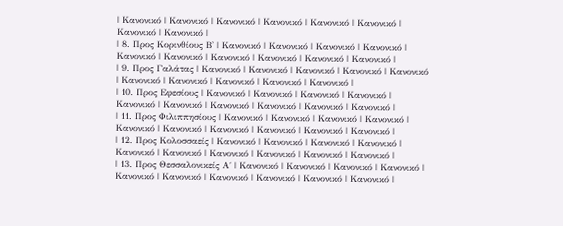| Κανονικό | Κανονικό | Κανονικό | Κανονικό | Κανονικό | Κανονικό | Κανονικό | Κανονικό |
| 8. Προς Κορινθίους Β' | Κανονικό | Κανονικό | Κανονικό | Κανονικό | Κανονικό | Κανονικό | Κανονικό | Κανονικό | Κανονικό | Κανονικό |
| 9. Προς Γαλάτας | Κανονικό | Κανονικό | Κανονικό | Κανονικό | Κανονικό | Κανονικό | Κανονικό | Κανονικό | Κανονικό | Κανονικό |
| 10. Προς Εφεσίους | Κανονικό | Κανονικό | Κανονικό | Κανονικό | Κανονικό | Κανονικό | Κανονικό | Κανονικό | Κανονικό | Κανονικό |
| 11. Προς Φιλιππησίους | Κανονικό | Κανονικό | Κανονικό | Κανονικό | Κανονικό | Κανονικό | Κανονικό | Κανονικό | Κανονικό | Κανονικό |
| 12. Προς Κολοσσαείς | Κανονικό | Κανονικό | Κανονικό | Κανονικό | Κανονικό | Κανονικό | Κανονικό | Κανονικό | Κανονικό | Κανονικό |
| 13. Προς Θεσσαλονικείς Α΄ | Κανονικό | Κανονικό | Κανονικό | Κανονικό | Κανονικό | Κανονικό | Κανονικό | Κανονικό | Κανονικό | Κανονικό |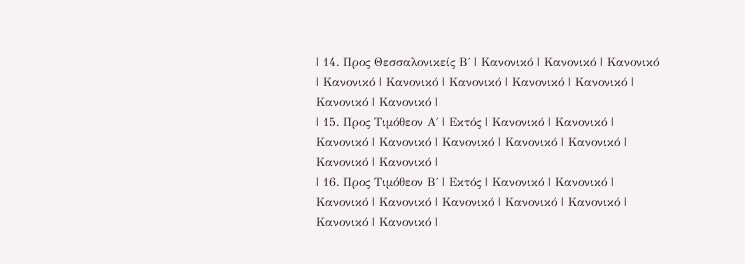| 14. Προς Θεσσαλονικείς Β΄ | Κανονικό | Κανονικό | Κανονικό | Κανονικό | Κανονικό | Κανονικό | Κανονικό | Κανονικό | Κανονικό | Κανονικό |
| 15. Προς Τιμόθεον Α΄ | Εκτός | Κανονικό | Κανονικό | Κανονικό | Κανονικό | Κανονικό | Κανονικό | Κανονικό | Κανονικό | Κανονικό |
| 16. Προς Τιμόθεον Β΄ | Εκτός | Κανονικό | Κανονικό | Κανονικό | Κανονικό | Κανονικό | Κανονικό | Κανονικό | Κανονικό | Κανονικό |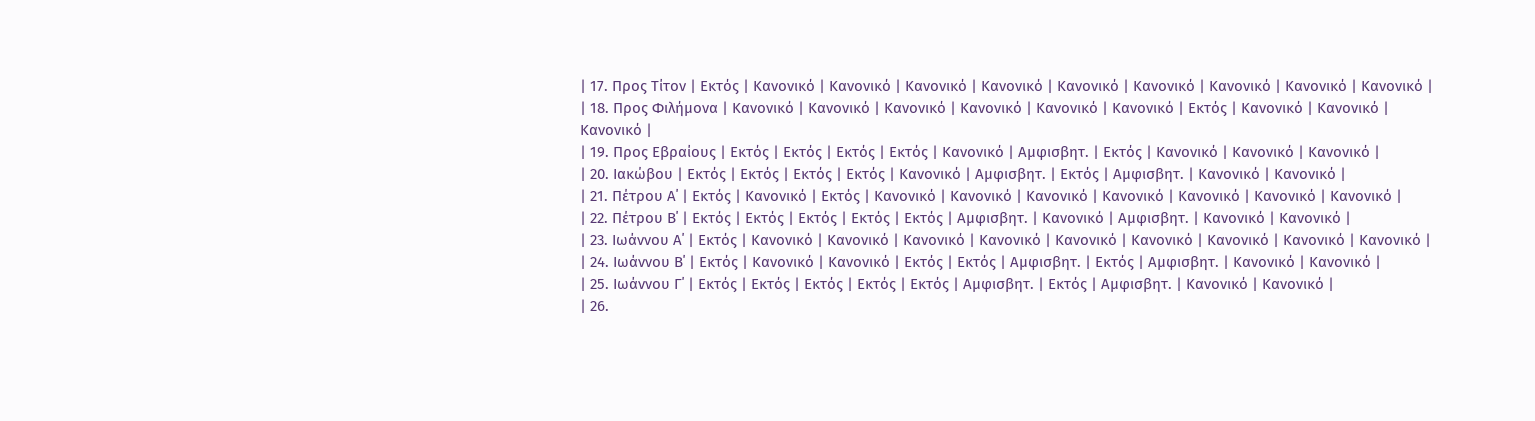| 17. Προς Τίτον | Εκτός | Κανονικό | Κανονικό | Κανονικό | Κανονικό | Κανονικό | Κανονικό | Κανονικό | Κανονικό | Κανονικό |
| 18. Προς Φιλήμονα | Κανονικό | Κανονικό | Κανονικό | Κανονικό | Κανονικό | Κανονικό | Εκτός | Κανονικό | Κανονικό | Κανονικό |
| 19. Προς Εβραίους | Εκτός | Εκτός | Εκτός | Εκτός | Κανονικό | Αμφισβητ. | Εκτός | Κανονικό | Κανονικό | Κανονικό |
| 20. Ιακώβου | Εκτός | Εκτός | Εκτός | Εκτός | Κανονικό | Αμφισβητ. | Εκτός | Αμφισβητ. | Κανονικό | Κανονικό |
| 21. Πέτρου Α΄ | Εκτός | Κανονικό | Εκτός | Κανονικό | Κανονικό | Κανονικό | Κανονικό | Κανονικό | Κανονικό | Κανονικό |
| 22. Πέτρου Β΄ | Εκτός | Εκτός | Εκτός | Εκτός | Εκτός | Αμφισβητ. | Κανονικό | Αμφισβητ. | Κανονικό | Κανονικό |
| 23. Ιωάννου Α΄ | Εκτός | Κανονικό | Κανονικό | Κανονικό | Κανονικό | Κανονικό | Κανονικό | Κανονικό | Κανονικό | Κανονικό |
| 24. Ιωάννου Β΄ | Εκτός | Κανονικό | Κανονικό | Εκτός | Εκτός | Αμφισβητ. | Εκτός | Αμφισβητ. | Κανονικό | Κανονικό |
| 25. Ιωάννου Γ΄ | Εκτός | Εκτός | Εκτός | Εκτός | Εκτός | Αμφισβητ. | Εκτός | Αμφισβητ. | Κανονικό | Κανονικό |
| 26.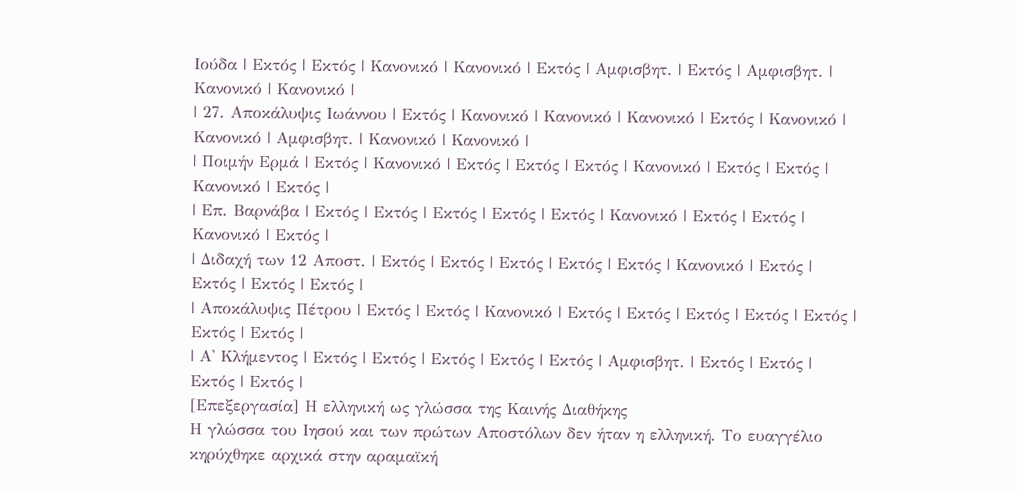Ιούδα | Εκτός | Εκτός | Κανονικό | Κανονικό | Εκτός | Αμφισβητ. | Εκτός | Αμφισβητ. | Κανονικό | Κανονικό |
| 27. Αποκάλυψις Ιωάννου | Εκτός | Κανονικό | Κανονικό | Κανονικό | Εκτός | Κανονικό | Κανονικό | Αμφισβητ. | Κανονικό | Κανονικό |
| Ποιμήν Ερμά | Εκτός | Κανονικό | Εκτός | Εκτός | Εκτός | Κανονικό | Εκτός | Εκτός | Κανονικό | Εκτός |
| Επ. Βαρνάβα | Εκτός | Εκτός | Εκτός | Εκτός | Εκτός | Κανονικό | Εκτός | Εκτός | Κανονικό | Εκτός |
| Διδαχή των 12 Αποστ. | Εκτός | Εκτός | Εκτός | Εκτός | Εκτός | Κανονικό | Εκτός | Εκτός | Εκτός | Εκτός |
| Αποκάλυψις Πέτρου | Εκτός | Εκτός | Κανονικό | Εκτός | Εκτός | Εκτός | Εκτός | Εκτός | Εκτός | Εκτός |
| Α' Κλήμεντος | Εκτός | Εκτός | Εκτός | Εκτός | Εκτός | Αμφισβητ. | Εκτός | Εκτός | Εκτός | Εκτός |
[Επεξεργασία] Η ελληνική ως γλώσσα της Καινής Διαθήκης
Η γλώσσα του Ιησού και των πρώτων Αποστόλων δεν ήταν η ελληνική. Το ευαγγέλιο κηρύχθηκε αρχικά στην αραμαϊκή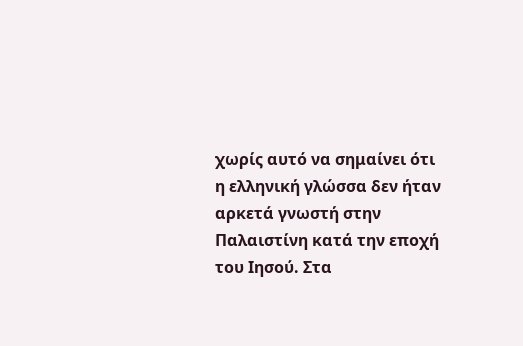χωρίς αυτό να σημαίνει ότι η ελληνική γλώσσα δεν ήταν αρκετά γνωστή στην Παλαιστίνη κατά την εποχή του Ιησού. Στα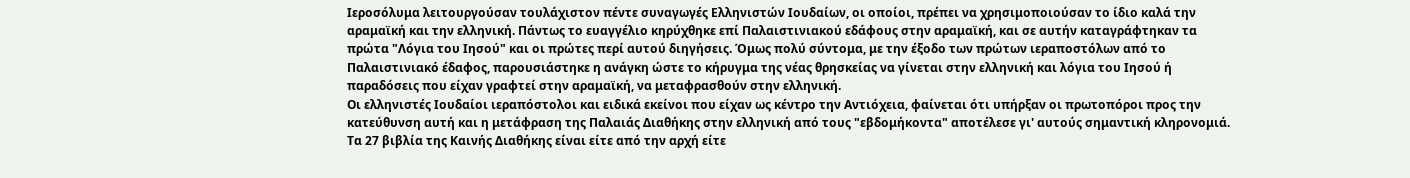Ιεροσόλυμα λειτουργούσαν τουλάχιστον πέντε συναγωγές Ελληνιστών Ιουδαίων, οι οποίοι, πρέπει να χρησιμοποιούσαν το ίδιο καλά την αραμαϊκή και την ελληνική. Πάντως το ευαγγέλιο κηρύχθηκε επί Παλαιστινιακού εδάφους στην αραμαϊκή, και σε αυτήν καταγράφτηκαν τα πρώτα "Λόγια του Ιησού" και οι πρώτες περί αυτού διηγήσεις. Όμως πολύ σύντομα, με την έξοδο των πρώτων ιεραποστόλων από το Παλαιστινιακό έδαφος, παρουσιάστηκε η ανάγκη ώστε το κήρυγμα της νέας θρησκείας να γίνεται στην ελληνική και λόγια του Ιησού ή παραδόσεις που είχαν γραφτεί στην αραμαϊκή, να μεταφρασθούν στην ελληνική.
Οι ελληνιστές Ιουδαίοι ιεραπόστολοι και ειδικά εκείνοι που είχαν ως κέντρο την Αντιόχεια, φαίνεται ότι υπήρξαν οι πρωτοπόροι προς την κατεύθυνση αυτή και η μετάφραση της Παλαιάς Διαθήκης στην ελληνική από τους "εβδομήκοντα" αποτέλεσε γι' αυτούς σημαντική κληρονομιά. Τα 27 βιβλία της Καινής Διαθήκης είναι είτε από την αρχή είτε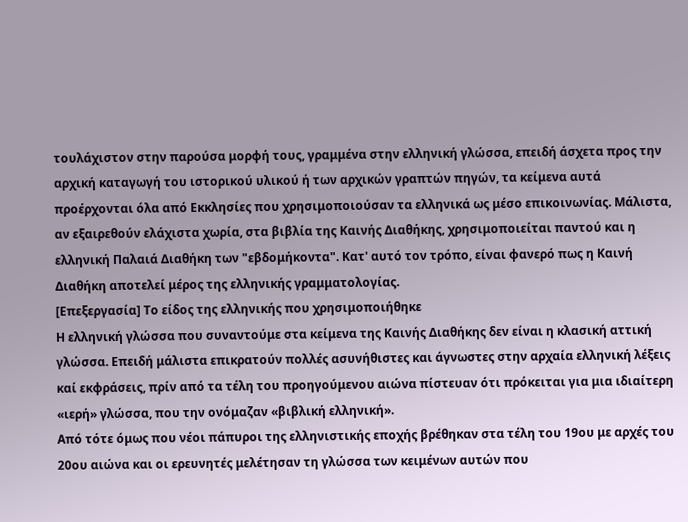τουλάχιστον στην παρούσα μορφή τους, γραμμένα στην ελληνική γλώσσα, επειδή άσχετα προς την αρχική καταγωγή του ιστορικού υλικού ή των αρχικών γραπτών πηγών, τα κείμενα αυτά προέρχονται όλα από Εκκλησίες που χρησιμοποιούσαν τα ελληνικά ως μέσο επικοινωνίας. Μάλιστα, αν εξαιρεθούν ελάχιστα χωρία, στα βιβλία της Καινής Διαθήκης, χρησιμοποιείται παντού και η ελληνική Παλαιά Διαθήκη των "εβδομήκοντα". Κατ' αυτό τον τρόπο, είναι φανερό πως η Καινή Διαθήκη αποτελεί μέρος της ελληνικής γραμματολογίας.
[Επεξεργασία] Το είδος της ελληνικής που χρησιμοποιήθηκε
Η ελληνική γλώσσα που συναντούμε στα κείμενα της Καινής Διαθήκης δεν είναι η κλασική αττική γλώσσα. Επειδή μάλιστα επικρατούν πολλές ασυνήθιστες και άγνωστες στην αρχαία ελληνική λέξεις καί εκφράσεις, πρίν από τα τέλη του προηγούμενου αιώνα πίστευαν ότι πρόκειται για μια ιδιαίτερη «ιερή» γλώσσα, που την ονόμαζαν «βιβλική ελληνική».
Από τότε όμως που νέοι πάπυροι της ελληνιστικής εποχής βρέθηκαν στα τέλη του 19ου με αρχές του 20ου αιώνα και οι ερευνητές μελέτησαν τη γλώσσα των κειμένων αυτών που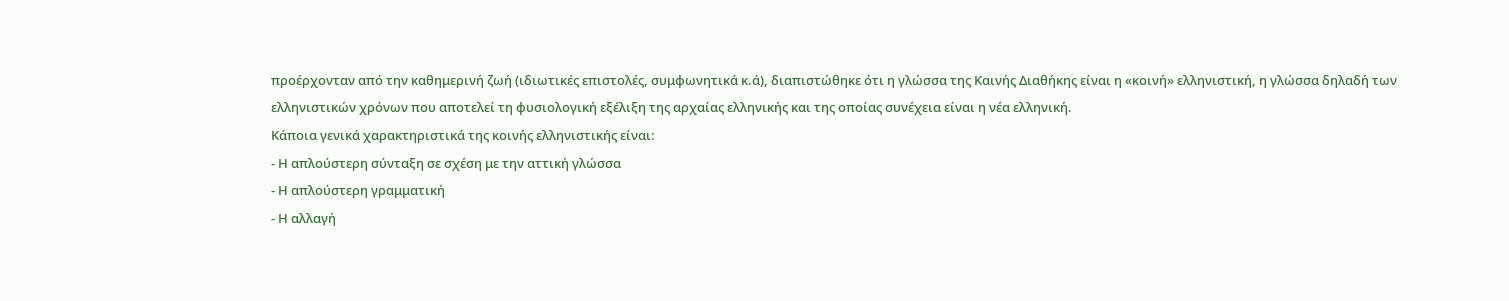προέρχονταν από την καθημερινή ζωή (ιδιωτικές επιστολές, συμφωνητικά κ.ά), διαπιστώθηκε ότι η γλώσσα της Καινής Διαθήκης είναι η «κοινή» ελληνιστική, η γλώσσα δηλαδή των ελληνιστικών χρόνων που αποτελεί τη φυσιολογική εξέλιξη της αρχαίας ελληνικής και της οποίας συνέχεια είναι η νέα ελληνική.
Κάποια γενικά χαρακτηριστικά της κοινής ελληνιστικής είναι:
- Η απλούστερη σύνταξη σε σχέση με την αττική γλώσσα
- Η απλούστερη γραμματική
- Η αλλαγή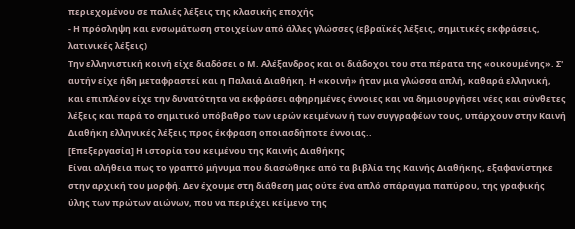περιεχομένου σε παλιές λέξεις της κλασικής εποχής
- Η πρόσληψη και ενσωμάτωση στοιχείων από άλλες γλώσσες (εβραϊκές λέξεις, σημιτικές εκφράσεις, λατινικές λέξεις)
Την ελληνιστική κοινή είχε διαδόσει ο Μ. Αλέξανδρος και οι διάδοχοι του στα πέρατα της «οικουμένης». Σ' αυτήν είχε ήδη μεταφραστεί και η Παλαιά Διαθήκη. Η «κοινή» ήταν μια γλώσσα απλή, καθαρά ελληνική, και επιπλέον είχε την δυνατότητα να εκφράσει αφηρημένες έννοιες και να δημιουργήσει νέες και σύνθετες λέξεις και παρά το σημιτικό υπόβαθρο των ιερών κειμένων ή των συγγραφέων τους, υπάρχουν στην Καινή Διαθήκη ελληνικές λέξεις προς έκφραση οποιασδήποτε έννοιας..
[Επεξεργασία] Η ιστορία του κειμένου της Καινής Διαθήκης
Είναι αλήθεια πως το γραπτό μήνυμα που διασώθηκε από τα βιβλία της Καινής Διαθήκης, εξαφανίστηκε στην αρχική του μορφή. Δεν έχουμε στη διάθεση μας ούτε ένα απλό σπάραγμα παπύρου, της γραφικής ύλης των πρώτων αιώνων, που να περιέχει κείμενο της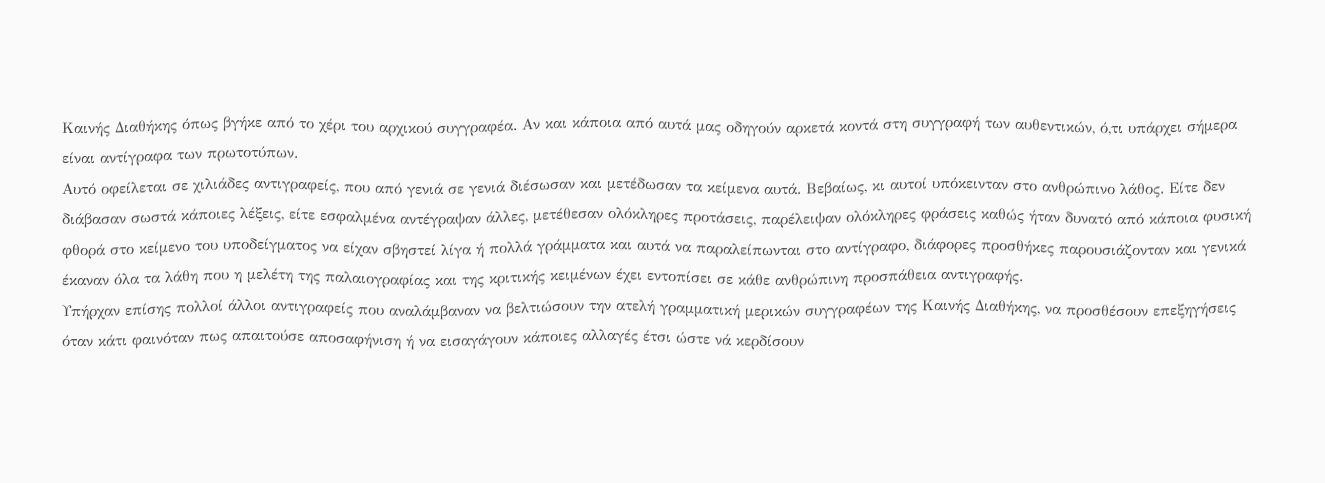Καινής Διαθήκης όπως βγήκε από το χέρι του αρχικού συγγραφέα. Αν και κάποια από αυτά μας οδηγούν αρκετά κοντά στη συγγραφή των αυθεντικών, ό,τι υπάρχει σήμερα είναι αντίγραφα των πρωτοτύπων.
Αυτό οφείλεται σε χιλιάδες αντιγραφείς, που από γενιά σε γενιά διέσωσαν και μετέδωσαν τα κείμενα αυτά. Βεβαίως, κι αυτοί υπόκεινταν στο ανθρώπινο λάθος. Είτε δεν διάβασαν σωστά κάποιες λέξεις, είτε εσφαλμένα αντέγραψαν άλλες, μετέθεσαν ολόκληρες προτάσεις, παρέλειψαν ολόκληρες φράσεις καθώς ήταν δυνατό από κάποια φυσική φθορά στο κείμενο του υποδείγματος να είχαν σβηστεί λίγα ή πολλά γράμματα και αυτά να παραλείπωνται στο αντίγραφο, διάφορες προσθήκες παρουσιάζονταν και γενικά έκαναν όλα τα λάθη που η μελέτη της παλαιογραφίας και της κριτικής κειμένων έχει εντοπίσει σε κάθε ανθρώπινη προσπάθεια αντιγραφής.
Υπήρχαν επίσης πολλοί άλλοι αντιγραφείς που αναλάμβαναν να βελτιώσουν την ατελή γραμματική μερικών συγγραφέων της Καινής Διαθήκης, να προσθέσουν επεξηγήσεις όταν κάτι φαινόταν πως απαιτούσε αποσαφήνιση ή να εισαγάγουν κάποιες αλλαγές έτσι ώστε νά κερδίσουν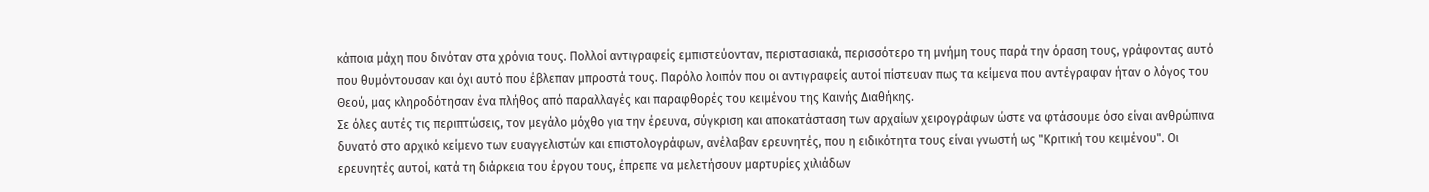κάποια μάχη που δινόταν στα χρόνια τους. Πολλοί αντιγραφείς εμπιστεύονταν, περιστασιακά, περισσότερο τη μνήμη τους παρά την όραση τους, γράφοντας αυτό που θυμόντουσαν και όχι αυτό που έβλεπαν μπροστά τους. Παρόλο λοιπόν που οι αντιγραφείς αυτοί πίστευαν πως τα κείμενα που αντέγραφαν ήταν ο λόγος του Θεού, μας κληροδότησαν ένα πλήθος από παραλλαγές και παραφθορές του κειμένου της Καινής Διαθήκης.
Σε όλες αυτές τις περιπτώσεις, τον μεγάλο μόχθο για την έρευνα, σύγκριση και αποκατάσταση των αρχαίων χειρογράφων ώστε να φτάσουμε όσο είναι ανθρώπινα δυνατό στο αρχικό κείμενο των ευαγγελιστών και επιστολογράφων, ανέλαβαν ερευνητές, που η ειδικότητα τους είναι γνωστή ως "Κριτική του κειμένου". Οι ερευνητές αυτοί, κατά τη διάρκεια του έργου τους, έπρεπε να μελετήσουν μαρτυρίες χιλιάδων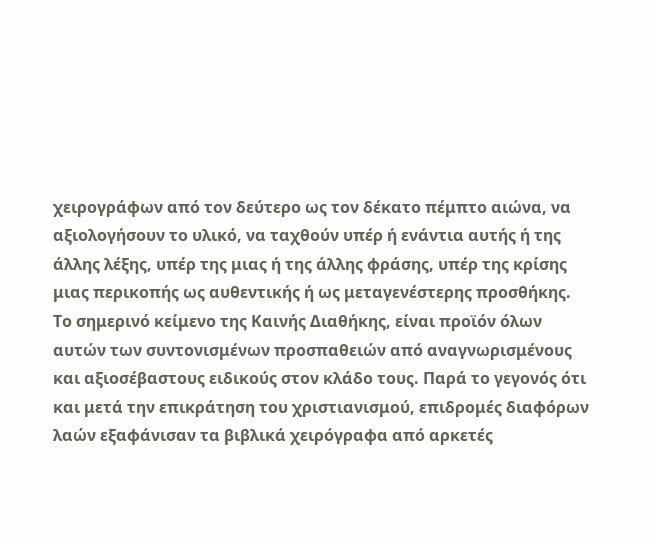χειρογράφων από τον δεύτερο ως τον δέκατο πέμπτο αιώνα, να αξιολογήσουν το υλικό, να ταχθούν υπέρ ή ενάντια αυτής ή της άλλης λέξης, υπέρ της μιας ή της άλλης φράσης, υπέρ της κρίσης μιας περικοπής ως αυθεντικής ή ως μεταγενέστερης προσθήκης.
Το σημερινό κείμενο της Καινής Διαθήκης, είναι προϊόν όλων αυτών των συντονισμένων προσπαθειών από αναγνωρισμένους και αξιοσέβαστους ειδικούς στον κλάδο τους. Παρά το γεγονός ότι και μετά την επικράτηση του χριστιανισμού, επιδρομές διαφόρων λαών εξαφάνισαν τα βιβλικά χειρόγραφα από αρκετές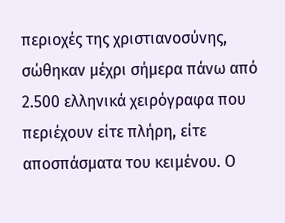περιοχές της χριστιανοσύνης, σώθηκαν μέχρι σήμερα πάνω από 2.500 ελληνικά χειρόγραφα που περιέχουν είτε πλήρη, είτε αποσπάσματα του κειμένου. Ο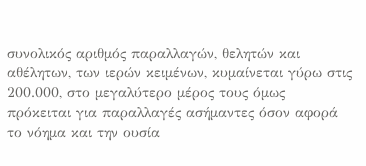συνολικός αριθμός παραλλαγών, θελητών και αθέλητων, των ιερών κειμένων, κυμαίνεται γύρω στις 200.000, στο μεγαλύτερο μέρος τους όμως πρόκειται για παραλλαγές ασήμαντες όσον αφορά το νόημα και την ουσία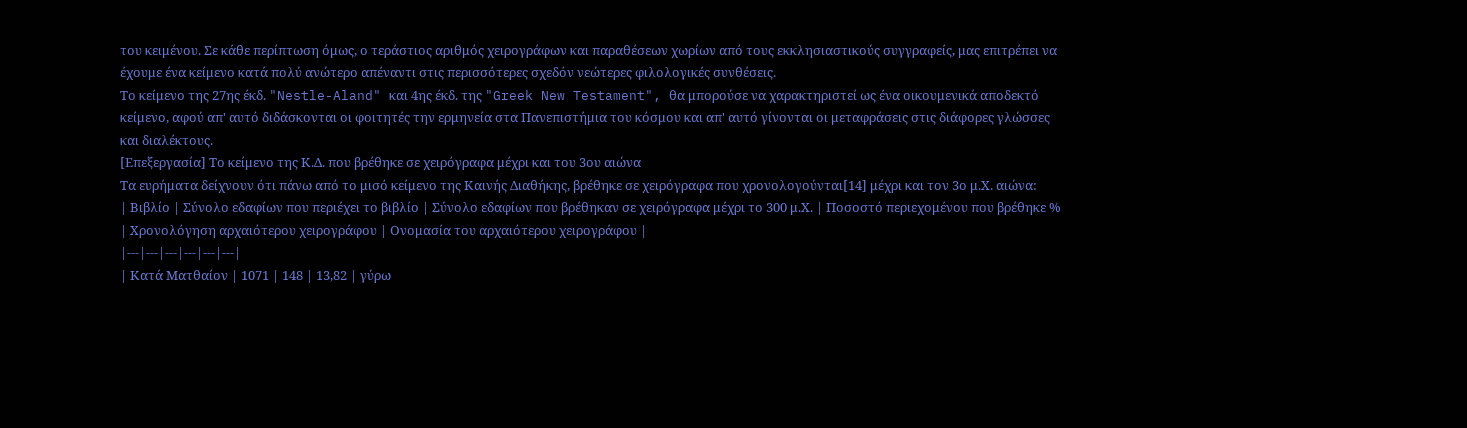του κειμένου. Σε κάθε περίπτωση όμως, ο τεράστιος αριθμός χειρογράφων και παραθέσεων χωρίων από τους εκκλησιαστικούς συγγραφείς, μας επιτρέπει να έχουμε ένα κείμενο κατά πολύ ανώτερο απέναντι στις περισσότερες σχεδόν νεώτερες φιλολογικές συνθέσεις.
Το κείμενο της 27ης έκδ. "Nestle-Aland" και 4ης έκδ. της "Greek New Testament", θα μπορούσε να χαρακτηριστεί ως ένα οικουμενικά αποδεκτό κείμενο, αφού απ' αυτό διδάσκονται οι φοιτητές την ερμηνεία στα Πανεπιστήμια του κόσμου και απ' αυτό γίνονται οι μεταφράσεις στις διάφορες γλώσσες και διαλέκτους.
[Επεξεργασία] Το κείμενο της Κ.Δ. που βρέθηκε σε χειρόγραφα μέχρι και του 3ου αιώνα
Τα ευρήματα δείχνουν ότι πάνω από το μισό κείμενο της Καινής Διαθήκης, βρέθηκε σε χειρόγραφα που χρονολογούνται[14] μέχρι και τον 3ο μ.Χ. αιώνα:
| Βιβλίο | Σύνολο εδαφίων που περιέχει το βιβλίο | Σύνολο εδαφίων που βρέθηκαν σε χειρόγραφα μέχρι το 300 μ.Χ. | Ποσοστό περιεχομένου που βρέθηκε % | Χρονολόγηση αρχαιότερου χειρογράφου | Ονομασία του αρχαιότερου χειρογράφου |
|---|---|---|---|---|---|
| Κατά Ματθαίον | 1071 | 148 | 13,82 | γύρω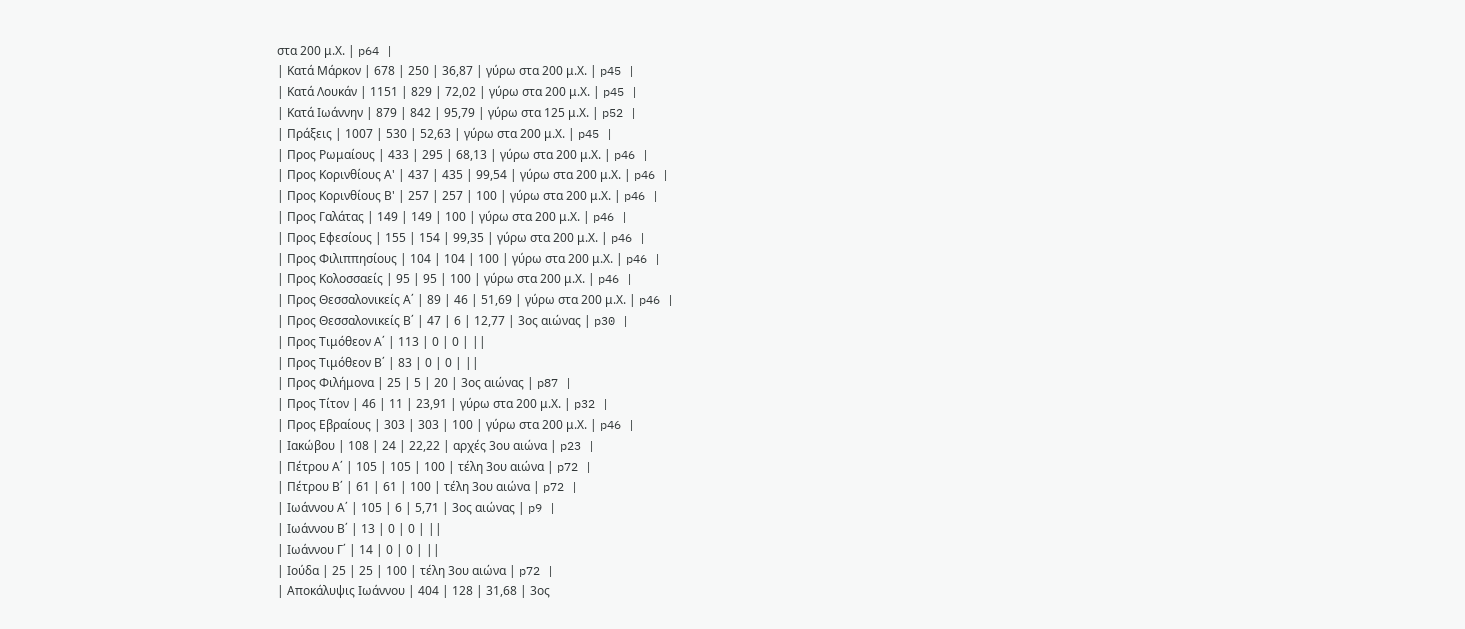στα 200 μ.Χ. | p64 |
| Κατά Μάρκον | 678 | 250 | 36,87 | γύρω στα 200 μ.Χ. | p45 |
| Κατά Λουκάν | 1151 | 829 | 72,02 | γύρω στα 200 μ.Χ. | p45 |
| Κατά Ιωάννην | 879 | 842 | 95,79 | γύρω στα 125 μ.Χ. | p52 |
| Πράξεις | 1007 | 530 | 52,63 | γύρω στα 200 μ.Χ. | p45 |
| Προς Ρωμαίους | 433 | 295 | 68,13 | γύρω στα 200 μ.Χ. | p46 |
| Προς Κορινθίους Α' | 437 | 435 | 99,54 | γύρω στα 200 μ.Χ. | p46 |
| Προς Κορινθίους Β' | 257 | 257 | 100 | γύρω στα 200 μ.Χ. | p46 |
| Προς Γαλάτας | 149 | 149 | 100 | γύρω στα 200 μ.Χ. | p46 |
| Προς Εφεσίους | 155 | 154 | 99,35 | γύρω στα 200 μ.Χ. | p46 |
| Προς Φιλιππησίους | 104 | 104 | 100 | γύρω στα 200 μ.Χ. | p46 |
| Προς Κολοσσαείς | 95 | 95 | 100 | γύρω στα 200 μ.Χ. | p46 |
| Προς Θεσσαλονικείς Α΄ | 89 | 46 | 51,69 | γύρω στα 200 μ.Χ. | p46 |
| Προς Θεσσαλονικείς Β΄ | 47 | 6 | 12,77 | 3ος αιώνας | p30 |
| Προς Τιμόθεον Α΄ | 113 | 0 | 0 | ||
| Προς Τιμόθεον Β΄ | 83 | 0 | 0 | ||
| Προς Φιλήμονα | 25 | 5 | 20 | 3ος αιώνας | p87 |
| Προς Τίτον | 46 | 11 | 23,91 | γύρω στα 200 μ.Χ. | p32 |
| Προς Εβραίους | 303 | 303 | 100 | γύρω στα 200 μ.Χ. | p46 |
| Ιακώβου | 108 | 24 | 22,22 | αρχές 3ου αιώνα | p23 |
| Πέτρου Α΄ | 105 | 105 | 100 | τέλη 3ου αιώνα | p72 |
| Πέτρου Β΄ | 61 | 61 | 100 | τέλη 3ου αιώνα | p72 |
| Ιωάννου Α΄ | 105 | 6 | 5,71 | 3ος αιώνας | p9 |
| Ιωάννου Β΄ | 13 | 0 | 0 | ||
| Ιωάννου Γ΄ | 14 | 0 | 0 | ||
| Ιούδα | 25 | 25 | 100 | τέλη 3ου αιώνα | p72 |
| Αποκάλυψις Ιωάννου | 404 | 128 | 31,68 | 3ος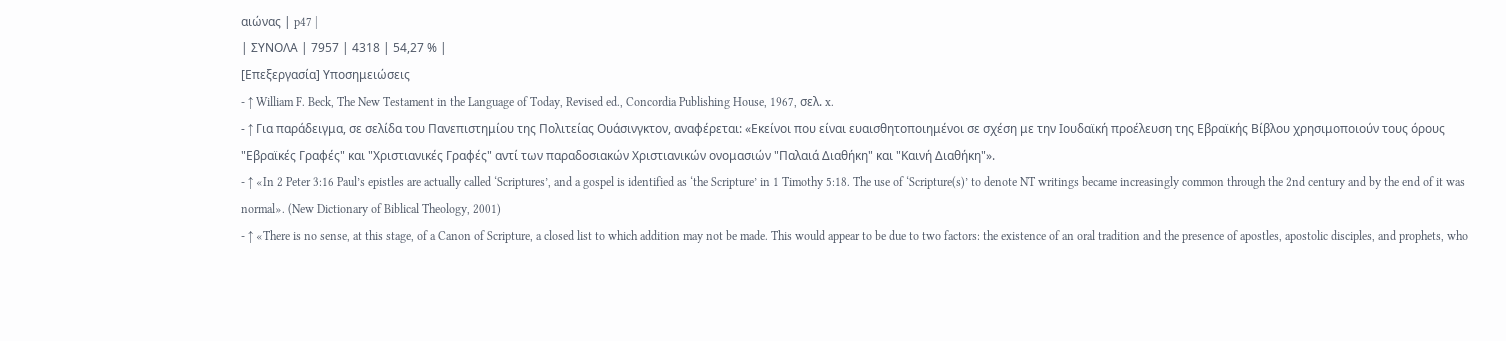αιώνας | p47 |
| ΣΥΝΟΛΑ | 7957 | 4318 | 54,27 % |
[Επεξεργασία] Υποσημειώσεις
- ↑ William F. Beck, The New Testament in the Language of Today, Revised ed., Concordia Publishing House, 1967, σελ. x.
- ↑ Για παράδειγμα, σε σελίδα του Πανεπιστημίου της Πολιτείας Ουάσινγκτον, αναφέρεται: «Εκείνοι που είναι ευαισθητοποιημένοι σε σχέση με την Ιουδαϊκή προέλευση της Εβραϊκής Βίβλου χρησιμοποιούν τους όρους "Εβραϊκές Γραφές" και "Χριστιανικές Γραφές" αντί των παραδοσιακών Χριστιανικών ονομασιών "Παλαιά Διαθήκη" και "Καινή Διαθήκη"».
- ↑ «In 2 Peter 3:16 Paul’s epistles are actually called ‘Scriptures’, and a gospel is identified as ‘the Scripture’ in 1 Timothy 5:18. The use of ‘Scripture(s)’ to denote NT writings became increasingly common through the 2nd century and by the end of it was normal». (New Dictionary of Biblical Theology, 2001)
- ↑ «There is no sense, at this stage, of a Canon of Scripture, a closed list to which addition may not be made. This would appear to be due to two factors: the existence of an oral tradition and the presence of apostles, apostolic disciples, and prophets, who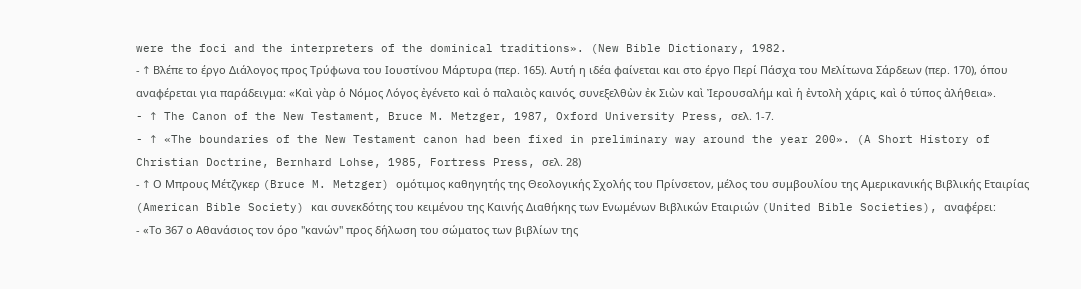were the foci and the interpreters of the dominical traditions». (New Bible Dictionary, 1982.
- ↑ Βλέπε το έργο Διάλογος προς Τρύφωνα του Ιουστίνου Μάρτυρα (περ. 165). Αυτή η ιδέα φαίνεται και στο έργο Περί Πάσχα του Μελίτωνα Σάρδεων (περ. 170), όπου αναφέρεται για παράδειγμα: «Καὶ γὰρ ὁ Νόμος Λόγος ἐγένετο καὶ ὁ παλαιὸς καινός͵ συνεξελθὼν ἐκ Σιὼν καὶ Ἰερουσαλήμ καὶ ἡ ἐντολὴ χάρις͵ καὶ ὁ τύπος ἀλήθεια».
- ↑ The Canon of the New Testament, Bruce M. Metzger, 1987, Oxford University Press, σελ. 1-7.
- ↑ «The boundaries of the New Testament canon had been fixed in preliminary way around the year 200». (A Short History of Christian Doctrine, Bernhard Lohse, 1985, Fortress Press, σελ. 28)
- ↑ Ο Μπρους Μέτζγκερ (Bruce M. Metzger) ομότιμος καθηγητής της Θεολογικής Σχολής του Πρίνσετον, μέλος του συμβουλίου της Αμερικανικής Βιβλικής Εταιρίας (American Bible Society) και συνεκδότης του κειμένου της Καινής Διαθήκης των Ενωμένων Βιβλικών Εταιριών (United Bible Societies), αναφέρει:
- «Το 367 ο Αθανάσιος τον όρο "κανών" προς δήλωση του σώματος των βιβλίων της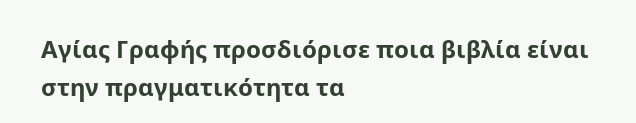Αγίας Γραφής προσδιόρισε ποια βιβλία είναι στην πραγματικότητα τα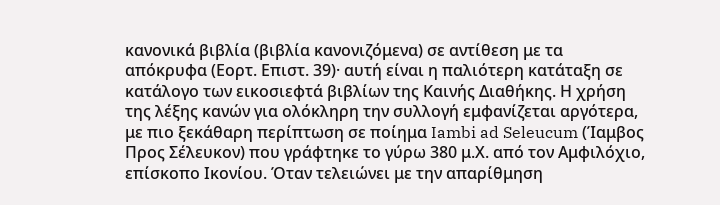κανονικά βιβλία (βιβλία κανονιζόμενα) σε αντίθεση με τα απόκρυφα (Εορτ. Επιστ. 39)· αυτή είναι η παλιότερη κατάταξη σε κατάλογο των εικοσιεφτά βιβλίων της Καινής Διαθήκης. Η χρήση της λέξης κανών για ολόκληρη την συλλογή εμφανίζεται αργότερα, με πιο ξεκάθαρη περίπτωση σε ποίημα Iambi ad Seleucum (Ίαμβος Προς Σέλευκον) που γράφτηκε το γύρω 380 μ.Χ. από τον Αμφιλόχιο, επίσκοπο Ικονίου. Όταν τελειώνει με την απαρίθμηση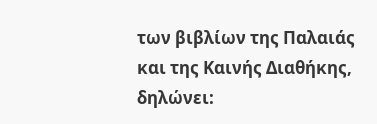των βιβλίων της Παλαιάς και της Καινής Διαθήκης, δηλώνει: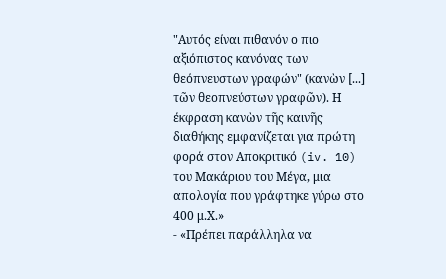"Αυτός είναι πιθανόν ο πιο αξιόπιστος κανόνας των θεόπνευστων γραφών" (κανὼν [...] τῶν θεοπνεύστων γραφῶν). Η έκφραση κανὼν τῆς καινῆς διαθήκης εμφανίζεται για πρώτη φορά στον Αποκριτικό (iv. 10) του Μακάριου του Μέγα, μια απολογία που γράφτηκε γύρω στο 400 μ.Χ.»
- «Πρέπει παράλληλα να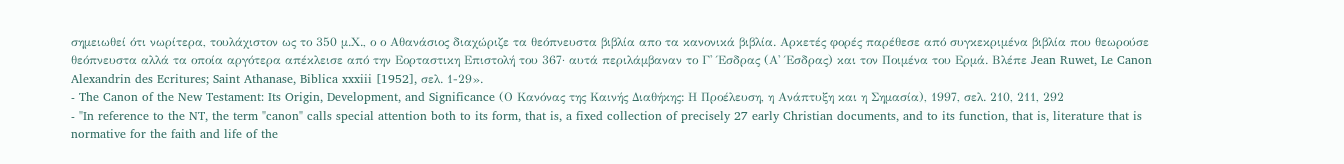σημειωθεί ότι νωρίτερα, τουλάχιστον ως το 350 μ.Χ., ο ο Αθανάσιος διαχώριζε τα θεόπνευστα βιβλία απο τα κανονικά βιβλία. Αρκετές φορές παρέθεσε από συγκεκριμένα βιβλία που θεωρούσε θεόπνευστα αλλά τα οποία αργότερα απέκλεισε από την Εορταστικη Επιστολή του 367· αυτά περιλάμβαναν το Γ' Έσδρας (Α' Έσδρας) και τον Ποιμένα του Ερμά. Βλέπε Jean Ruwet, Le Canon Alexandrin des Ecritures; Saint Athanase, Biblica xxxiii [1952], σελ. 1-29».
- The Canon of the New Testament: Its Origin, Development, and Significance (Ο Κανόνας της Καινής Διαθήκης: Η Προέλευση, η Ανάπτυξη και η Σημασία), 1997, σελ. 210, 211, 292
- "In reference to the NT, the term "canon" calls special attention both to its form, that is, a fixed collection of precisely 27 early Christian documents, and to its function, that is, literature that is normative for the faith and life of the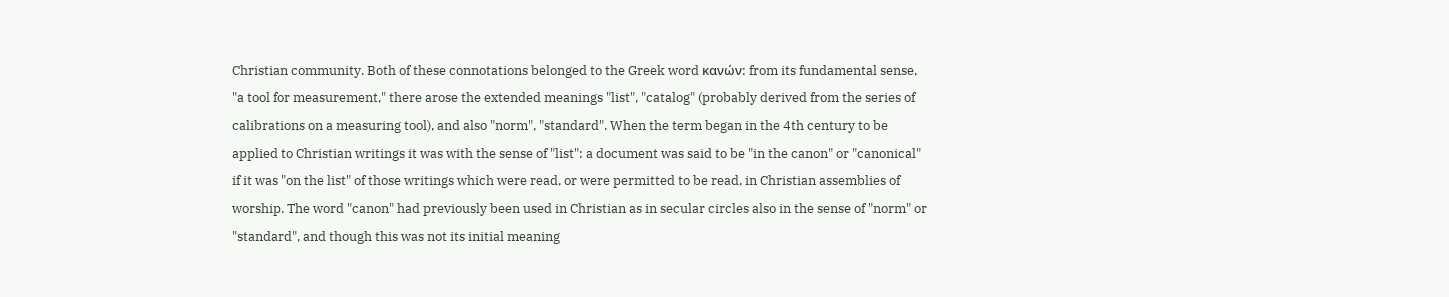Christian community. Both of these connotations belonged to the Greek word κανών: from its fundamental sense, "a tool for measurement," there arose the extended meanings "list", "catalog" (probably derived from the series of calibrations on a measuring tool), and also "norm", "standard". When the term began in the 4th century to be applied to Christian writings it was with the sense of "list": a document was said to be "in the canon" or "canonical" if it was "on the list" of those writings which were read, or were permitted to be read, in Christian assemblies of worship. The word "canon" had previously been used in Christian as in secular circles also in the sense of "norm" or "standard", and though this was not its initial meaning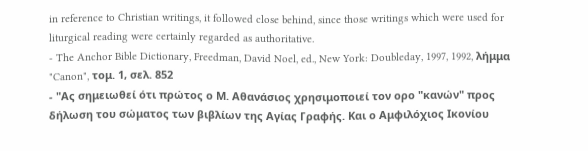in reference to Christian writings, it followed close behind, since those writings which were used for liturgical reading were certainly regarded as authoritative.
- The Anchor Bible Dictionary, Freedman, David Noel, ed., New York: Doubleday, 1997, 1992, λήμμα "Canon", τομ. 1, σελ. 852
- "Ας σημειωθεί ότι πρώτος ο Μ. Αθανάσιος χρησιμοποιεί τον ορο "κανών" προς δήλωση του σώματος των βιβλίων της Αγίας Γραφής. Και ο Αμφιλόχιος Ικονίου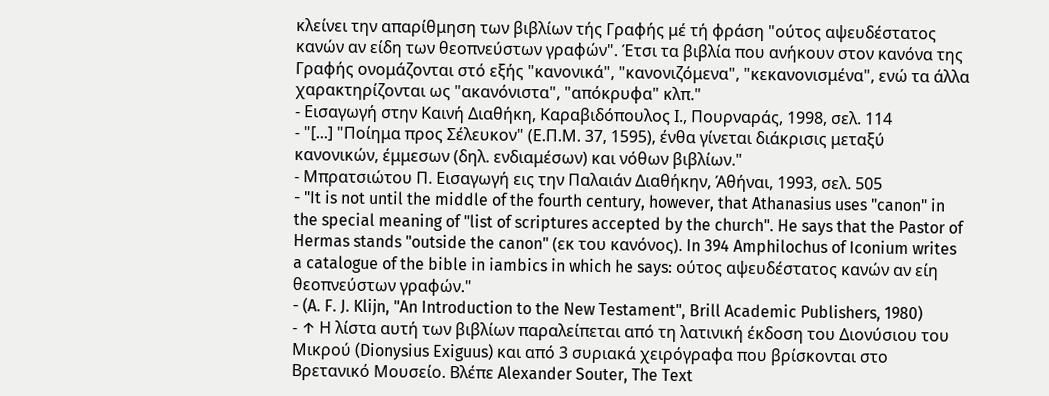κλείνει την απαρίθμηση των βιβλίων τής Γραφής μέ τή φράση "ούτος αψευδέστατος κανών αν είδη των θεοπνεύστων γραφών". Έτσι τα βιβλία που ανήκουν στον κανόνα της Γραφής ονομάζονται στό εξής "κανονικά", "κανονιζόμενα", "κεκανονισμένα", ενώ τα άλλα χαρακτηρίζονται ως "ακανόνιστα", "απόκρυφα" κλπ."
- Εισαγωγή στην Καινή Διαθήκη, Καραβιδόπουλος Ι., Πουρναράς, 1998, σελ. 114
- "[...] "Ποίημα προς Σέλευκον" (Ε.Π.Μ. 37, 1595), ένθα γίνεται διάκρισις μεταξύ κανονικών, έμμεσων (δηλ. ενδιαμέσων) και νόθων βιβλίων."
- Μπρατσιώτου Π. Εισαγωγή εις την Παλαιάν Διαθήκην, Άθήναι, 1993, σελ. 505
- "It is not until the middle of the fourth century, however, that Athanasius uses "canon" in the special meaning of "list of scriptures accepted by the church". He says that the Pastor of Hermas stands "outside the canon" (εκ του κανόνος). In 394 Amphilochus of Iconium writes a catalogue of the bible in iambics in which he says: ούτος αψευδέστατος κανών αν είη θεοπνεύστων γραφών."
- (A. F. J. Klijn, "An Introduction to the New Testament", Brill Academic Publishers, 1980)
- ↑ Η λίστα αυτή των βιβλίων παραλείπεται από τη λατινική έκδοση του Διονύσιου του Μικρού (Dionysius Exiguus) και από 3 συριακά χειρόγραφα που βρίσκονται στο Βρετανικό Μουσείο. Βλέπε Alexander Souter, The Text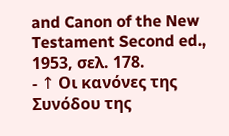and Canon of the New Testament Second ed., 1953, σελ. 178.
- ↑ Οι κανόνες της Συνόδου της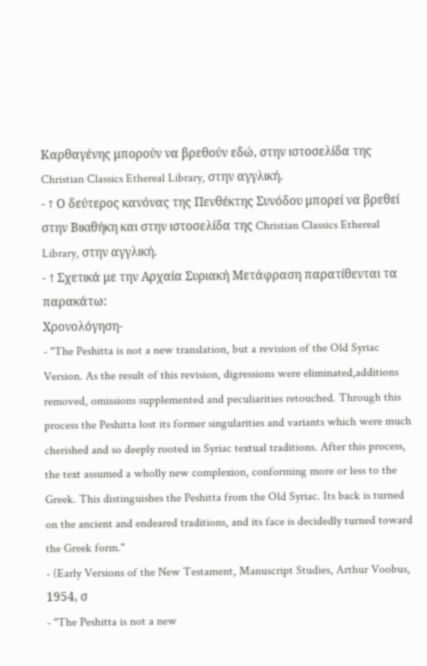Καρθαγένης μπορούν να βρεθούν εδώ, στην ιστοσελίδα της Christian Classics Ethereal Library, στην αγγλική.
- ↑ Ο δεύτερος κανόνας της Πενθέκτης Συνόδου μπορεί να βρεθεί στην Βικιθήκη και στην ιστοσελίδα της Christian Classics Ethereal Library, στην αγγλική.
- ↑ Σχετικά με την Αρχαία Συριακή Μετάφραση παρατίθενται τα παρακάτω:
Χρονολόγηση-
- "The Peshitta is not a new translation, but a revision of the Old Syriac Version. As the result of this revision, digressions were eliminated,additions removed, omissions supplemented and peculiarities retouched. Through this process the Peshitta lost its former singularities and variants which were much cherished and so deeply rooted in Syriac textual traditions. After this process, the text assumed a wholly new complexion, conforming more or less to the Greek. This distinguishes the Peshitta from the Old Syriac. Its back is turned on the ancient and endeared traditions, and its face is decidedly turned toward the Greek form."
- (Early Versions of the New Testament, Manuscript Studies, Arthur Voobus, 1954, σ
- "The Peshitta is not a new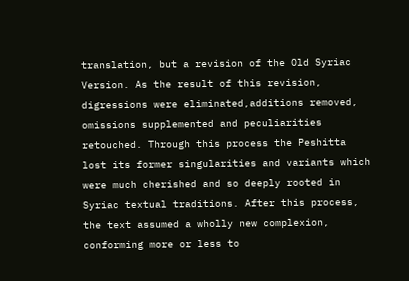translation, but a revision of the Old Syriac Version. As the result of this revision, digressions were eliminated,additions removed, omissions supplemented and peculiarities retouched. Through this process the Peshitta lost its former singularities and variants which were much cherished and so deeply rooted in Syriac textual traditions. After this process, the text assumed a wholly new complexion, conforming more or less to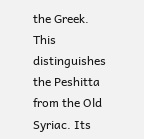the Greek. This distinguishes the Peshitta from the Old Syriac. Its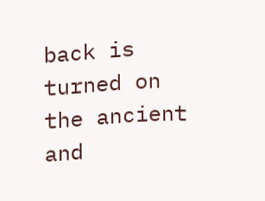back is turned on the ancient and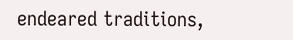endeared traditions,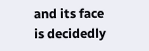and its face is decidedly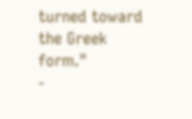turned toward the Greek form."
-